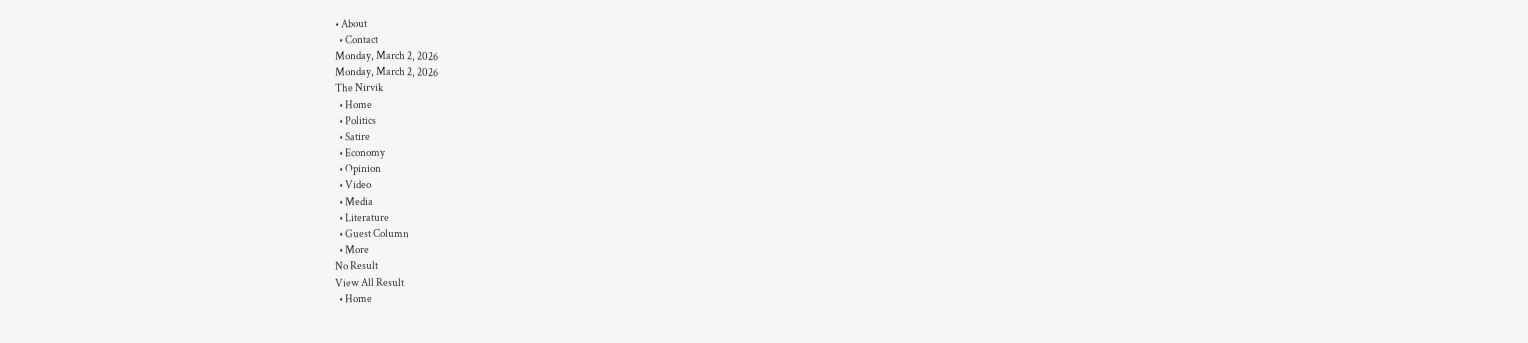• About
  • Contact
Monday, March 2, 2026
Monday, March 2, 2026
The Nirvik
  • Home
  • Politics
  • Satire
  • Economy
  • Opinion
  • Video
  • Media
  • Literature
  • Guest Column
  • More
No Result
View All Result
  • Home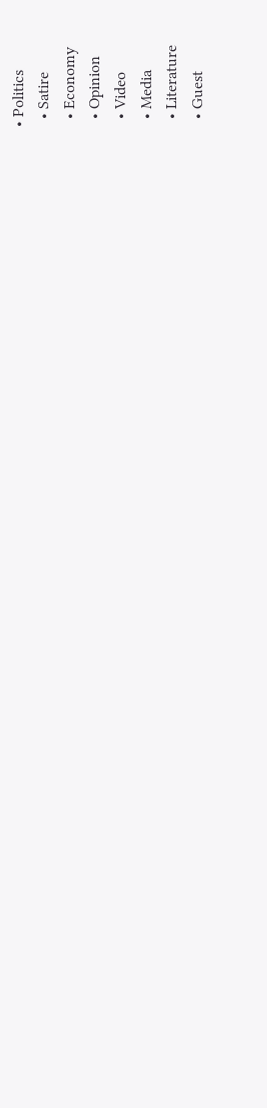• Politics
  • Satire
  • Economy
  • Opinion
  • Video
  • Media
  • Literature
  • Guest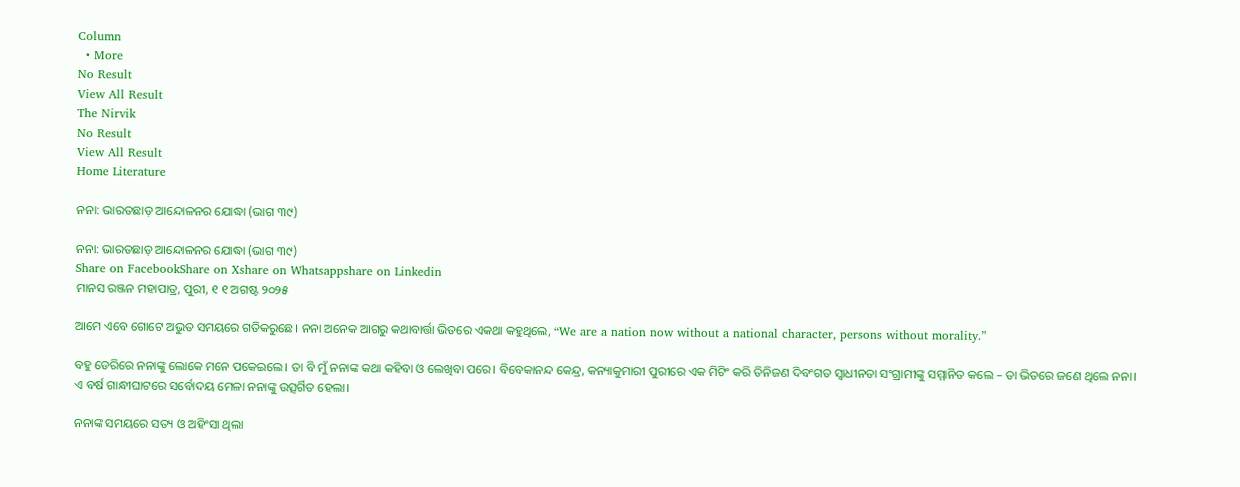Column
  • More
No Result
View All Result
The Nirvik
No Result
View All Result
Home Literature

ନନା: ଭାରତଛାଡ଼ ଆନ୍ଦୋଳନର ଯୋଦ୍ଧା (ଭାଗ ୩୯)

ନନା: ଭାରତଛାଡ଼ ଆନ୍ଦୋଳନର ଯୋଦ୍ଧା (ଭାଗ ୩୯)
Share on FacebookShare on Xshare on Whatsappshare on Linkedin
ମାନସ ରଞ୍ଜନ ମହାପାତ୍ର, ପୁରୀ, ୧ ୧ ଅଗଷ୍ଟ ୨୦୨୫

ଆମେ ଏବେ ଗୋଟେ ଅଭୁତ ସମୟରେ ଗତିକରୁଛେ। ନନା ଅନେକ ଆଗରୁ କଥାବାର୍ତ୍ତା ଭିତରେ ଏକଥା କହୁଥିଲେ, “We are a nation now without a national character, persons without morality.”

ବହୁ ଡେରିରେ ନନାଙ୍କୁ ଲୋକେ ମନେ ପକେଇଲେ। ତା ବି ମୁଁ ନନାଙ୍କ କଥା କହିବା ଓ ଲେଖିବା ପରେ। ବିବେକାନନ୍ଦ କେନ୍ଦ୍ର, କନ୍ୟାକୁମାରୀ ପୁରୀରେ ଏକ ମିଟିଂ କରି ତିନିଜଣ ଦିବଂଗତ ସ୍ୱାଧୀନତା ସଂଗ୍ରାମୀଙ୍କୁ ସମ୍ମାନିତ କଲେ – ତା ଭିତରେ ଜଣେ ଥିଲେ ନନା। ଏ ବର୍ଷ ଗାନ୍ଧୀଘାଟରେ ସର୍ବୋଦୟ ମେଳା ନନାଙ୍କୁ ଉତ୍ସର୍ଗିତ ହେଲା।

ନନାଙ୍କ ସମୟରେ ସତ୍ୟ ଓ ଅହିଂସା ଥିଲା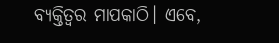ବ୍ୟକ୍ତିତ୍ଵର ମାପକାଠି। ଏବେ,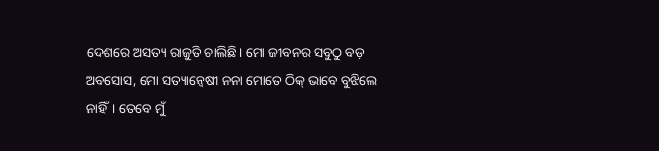ଦେଶରେ ଅସତ୍ୟ ରାଜୁତି ଚାଲିଛି। ମୋ ଜୀବନର ସବୁଠୁ ବଡ଼ ଅବସୋସ, ମୋ ସତ୍ୟାନ୍ଵେଷୀ ନନା ମୋତେ ଠିକ୍ ଭାବେ ବୁଝିଲେ ନାହିଁ। ତେବେ ମୁଁ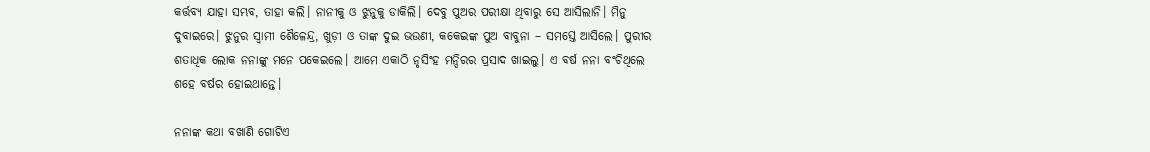କର୍ତ୍ତବ୍ୟ ଯାହା ସମ୍ଭବ, ତାହା କଲି। ନାନୀକୁ ଓ ଝୁନୁକୁ ଡାକିଲି। ଦେବୁ ପୁଅର ପରୀକ୍ଷା ଥିବାରୁ ସେ ଆସିଲାନି। ମିନୁ ଦୁବାଇରେ। ଝୁନୁର ସ୍ଵାମୀ ଶୈଳେନ୍ଦ୍ର, ଖୁଡ଼ୀ ଓ ତାଙ୍କ ଦୁଇ ଭଉଣୀ, କକେଇଙ୍କ ପୁଅ ବାବୁନା – ସମସ୍ତେ ଆସିଲେ। ପୁରୀର ଶତାଧିକ ଲୋକ ନନାଙ୍କୁ ମନେ ପକେଇଲେ। ଆମେ ଏକାଠି ନୃସିଂହ ମନ୍ଦିରର ପ୍ରସାଦ ଖାଇଲୁ। ଏ ବର୍ଷ ନନା ବଂଚିଥିଲେ ଶହେ ବର୍ଷର ହୋଇଥାନ୍ତେ।

ନନାଙ୍କ କଥା ବଖାଣି ଗୋଟିଏ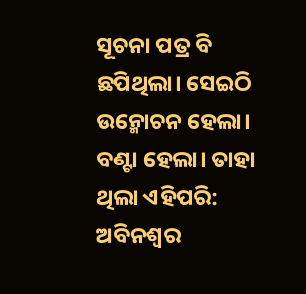ସୂଚନା ପତ୍ର ବି ଛପିଥିଲା। ସେଇଠି ଉନ୍ମୋଚନ ହେଲା। ବଣ୍ଟା ହେଲା। ତାହା ଥିଲା ଏହିପରି:
ଅବିନଶ୍ୱର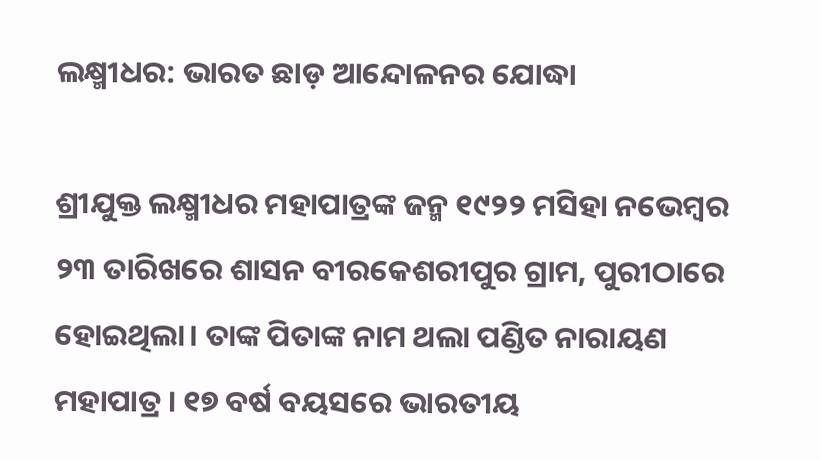ଲକ୍ଷ୍ମୀଧର: ଭାରତ ଛାଡ଼ ଆନ୍ଦୋଳନର ଯୋଦ୍ଧା

ଶ୍ରୀଯୁକ୍ତ ଲକ୍ଷ୍ମୀଧର ମହାପାତ୍ରଙ୍କ ଜନ୍ମ ୧୯୨୨ ମସିହା ନଭେମ୍ବର ୨୩ ତାରିଖରେ ଶାସନ ବୀରକେଶରୀପୁର ଗ୍ରାମ, ପୁରୀଠାରେ ହୋଇଥିଲା। ତାଙ୍କ ପିତାଙ୍କ ନାମ ଥଲା ପଣ୍ଡିତ ନାରାୟଣ ମହାପାତ୍ର । ୧୭ ବର୍ଷ ବୟସରେ ଭାରତୀୟ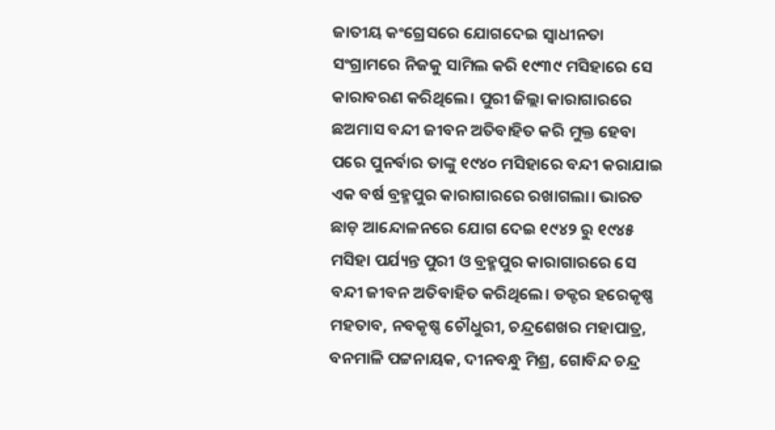ଜାତୀୟ କଂଗ୍ରେସରେ ଯୋଗଦେଇ ସ୍ୱାଧୀନତା ସଂଗ୍ରାମରେ ନିଜକୁ ସାମିଲ କରି ୧୯୩୯ ମସିହାରେ ସେ କାରାବରଣ କରିଥିଲେ। ପୁରୀ ଜିଲ୍ଲା କାରାଗାରରେ ଛଅମାସ ବନ୍ଦୀ ଜୀବନ ଅତିବାହିତ କରି ମୁକ୍ତ ହେବା ପରେ ପୁନର୍ବାର ତାଙ୍କୁ ୧୯୪୦ ମସିହାରେ ବନ୍ଦୀ କରାଯାଇ ଏକ ବର୍ଷ ବ୍ରହ୍ମପୁର କାରାଗାରରେ ରଖାଗଲା। ଭାରତ ଛାଡ଼ ଆନ୍ଦୋଳନରେ ଯୋଗ ଦେଇ ୧୯୪୨ ରୁ ୧୯୪୫ ମସିହା ପର୍ଯ୍ୟନ୍ତ ପୁରୀ ଓ ବ୍ରହ୍ମପୁର କାରାଗାରରେ ସେ ବନ୍ଦୀ ଜୀବନ ଅତିବାହିତ କରିଥିଲେ। ଡକ୍ଟର ହରେକୃଷ୍ଣ ମହତାବ, ନବକୃଷ୍ଣ ଚୌଧୁରୀ, ଚନ୍ଦ୍ରଶେଖର ମହାପାତ୍ର, ବନମାଳି ପଟ୍ଟନାୟକ, ଦୀନବନ୍ଧୁ ମିଶ୍ର, ଗୋବିନ୍ଦ ଚନ୍ଦ୍ର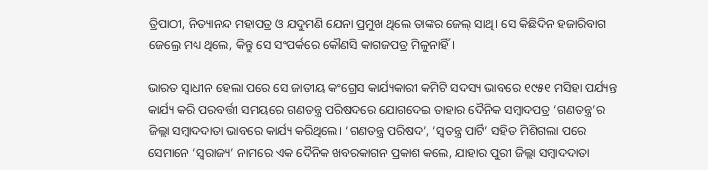ତ୍ରିପାଠୀ, ନିତ୍ୟାନନ୍ଦ ମହାପତ୍ର ଓ ଯଦୁମଣି ଯେନା ପ୍ରମୁଖ ଥିଲେ ତାଙ୍କର ଜେଲ୍ ସାଥି। ସେ କିଛିଦିନ ହଜାରିବାଗ ଜେଲ୍ରେ ମଧ୍ୟ ଥିଲେ, କିନ୍ତୁ ସେ ସଂପର୍କରେ କୌଣସି କାଗଜପତ୍ର ମିଳୁନାହିଁ।

ଭାରତ ସ୍ୱାଧୀନ ହେଲା ପରେ ସେ ଜାତୀୟ କଂଗ୍ରେସ କାର୍ଯ୍ୟକାରୀ କମିଟି ସଦସ୍ୟ ଭାବରେ ୧୯୫୧ ମସିହା ପର୍ଯ୍ୟନ୍ତ କାର୍ଯ୍ୟ କରି ପରବର୍ତ୍ତୀ ସମୟରେ ଗଣତନ୍ତ୍ର ପରିଷଦରେ ଯୋଗଦେଇ ତାହାର ଦୈନିକ ସମ୍ବାଦପତ୍ର ‘ଗଣତନ୍ତ୍ର’ର ଜିଲ୍ଲା ସମ୍ବାଦଦାତା ଭାବରେ କାର୍ଯ୍ୟ କରିଥିଲେ। ‘ଗଣତନ୍ତ୍ର ପରିଷଦ’, ‘ସ୍ୱତନ୍ତ୍ର ପାର୍ଟି’ ସହିତ ମିଶିଗଲା ପରେ ସେମାନେ ‘ସ୍ଵରାଜ୍ୟ’ ନାମରେ ଏକ ଦୈନିକ ଖବରକାଗନ ପ୍ରକାଶ କଲେ, ଯାହାର ପୁରୀ ଜିଲ୍ଲା ସମ୍ବାଦଦାତା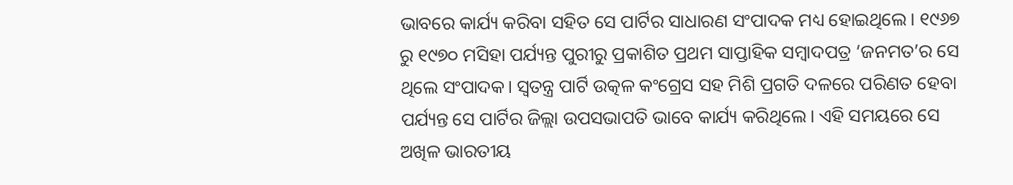ଭାବରେ କାର୍ଯ୍ୟ କରିବା ସହିତ ସେ ପାର୍ଟିର ସାଧାରଣ ସଂପାଦକ ମଧ୍ୟ ହୋଇଥିଲେ। ୧୯୬୭ ରୁ ୧୯୭୦ ମସିହା ପର୍ଯ୍ୟନ୍ତ ପୁରୀରୁ ପ୍ରକାଶିତ ପ୍ରଥମ ସାପ୍ତାହିକ ସମ୍ବାଦପତ୍ର ‘ଜନମତ’ର ସେ ଥିଲେ ସଂପାଦକ। ସ୍ଵତନ୍ତ୍ର ପାର୍ଟି ଉତ୍କଳ କଂଗ୍ରେସ ସହ ମିଶି ପ୍ରଗତି ଦଳରେ ପରିଣତ ହେବା ପର୍ଯ୍ୟନ୍ତ ସେ ପାର୍ଟିର ଜିଲ୍ଲା ଉପସଭାପତି ଭାବେ କାର୍ଯ୍ୟ କରିଥିଲେ। ଏହି ସମୟରେ ସେ ଅଖିଳ ଭାରତୀୟ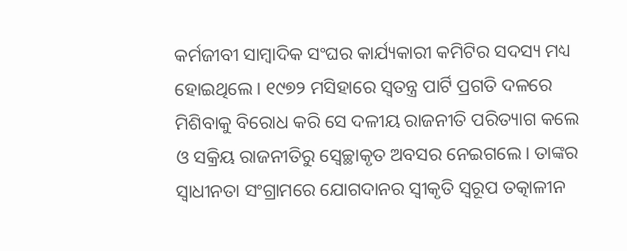କର୍ମଜୀବୀ ସାମ୍ବାଦିକ ସଂଘର କାର୍ଯ୍ୟକାରୀ କମିଟିର ସଦସ୍ୟ ମଧ୍ୟ ହୋଇଥିଲେ। ୧୯୭୨ ମସିହାରେ ସ୍ଵତନ୍ତ୍ର ପାର୍ଟି ପ୍ରଗତି ଦଳରେ ମିଶିବାକୁ ବିରୋଧ କରି ସେ ଦଳୀୟ ରାଜନୀତି ପରିତ୍ୟାଗ କଲେ ଓ ସକ୍ରିୟ ରାଜନୀତିରୁ ସ୍ଵେଚ୍ଛାକୃତ ଅବସର ନେଇଗଲେ। ତାଙ୍କର ସ୍ୱାଧୀନତା ସଂଗ୍ରାମରେ ଯୋଗଦାନର ସ୍ଵୀକୃତି ସ୍ଵରୂପ ତତ୍କାଳୀନ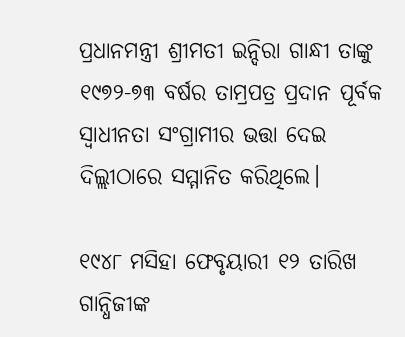ପ୍ରଧାନମନ୍ତ୍ରୀ ଶ୍ରୀମତୀ ଇନ୍ଦିରା ଗାନ୍ଧୀ ତାଙ୍କୁ ୧୯୭୨-୭୩ ବର୍ଷର ତାମ୍ରପତ୍ର ପ୍ରଦାନ ପୂର୍ବକ ସ୍ଵାଧୀନତା ସଂଗ୍ରାମୀର ଭତ୍ତା ଦେଇ ଦିଲ୍ଲୀଠାରେ ସମ୍ମାନିତ କରିଥିଲେ।

୧୯୪୮ ମସିହା ଫେବୃୟାରୀ ୧୨ ତାରିଖ ଗାନ୍ଧିଜୀଙ୍କ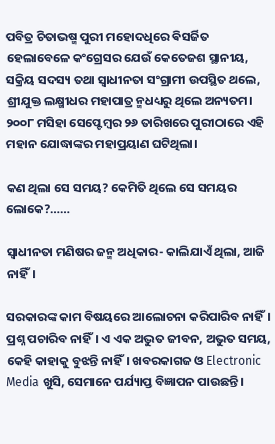ପବିତ୍ର ଚିତାଭଷ୍ମ ପୁରୀ ମହୋଦଧିରେ ଵିସର୍ଜିତ ହେଲାବେଳେ କଂଗ୍ରେସର ଯେଉଁ କେତେଜଶ ସ୍ଥାନୀୟ, ସକ୍ରିୟ ସଦସ୍ୟ ତଥା ସ୍ଵାଧୀନତା ସଂଗ୍ରାମୀ ଉପସ୍ଥିତ ଥଲେ, ଶ୍ରୀଯୁକ୍ତ ଲକ୍ଷ୍ମୀଧର ମହାପାତ୍ର ନ୍ମଧଧ୍ୟରୁ ଥିଲେ ଅନ୍ୟତମ। ୨୦୦୮ ମସିହା ସେପ୍ଟେମ୍ବର ୨୬ ତାରିଖରେ ପୁରୀଠାରେ ଏହି ମହାନ ଯୋଦ୍ଧାଙ୍କର ମହାପ୍ରୟାଣ ଘଟିଥିଲା।

କଣ ଥିଲା ସେ ସମୟ? କେମିତି ଥିଲେ ସେ ସମୟର ଲୋକେ?……

ସ୍ୱାଧୀନତା ମଣିଷର ଜନ୍ମ ଅଧିକାର- କାଲିଯାଏଁ ଥିଲା, ଆଜି ନାହିଁ।

ସରକାରଙ୍କ କାମ ବିଷୟରେ ଆଲୋଚନା କରିପାରିବ ନାହିଁ। ପ୍ରଶ୍ନ ପଚାରିବ ନାହିଁ। ଏ ଏକ ଅଦ୍ଭୁତ ଜୀବନ, ଅଭୁତ ସମୟ, କେହି କାହାକୁ ବୁଝନ୍ତି ନାହିଁ। ଖବରକାଗଜ ଓ Electronic Media ଖୁସି, ସେମାନେ ପର୍ଯ୍ୟାପ୍ତ ବିଜ୍ଞାପନ ପାଉଛନ୍ତି।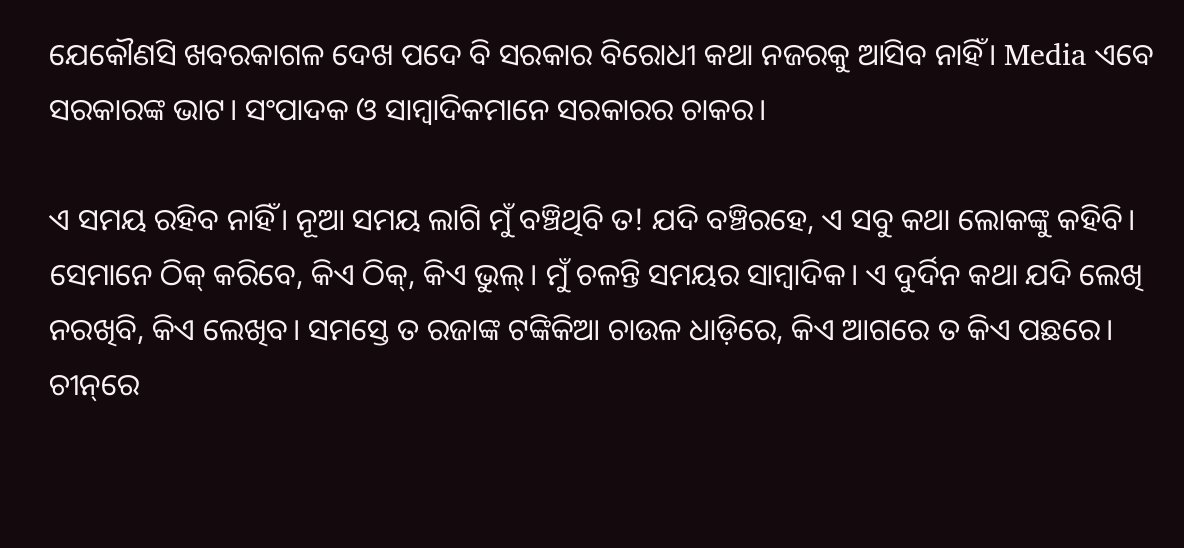ଯେକୌଣସି ଖବରକାଗଳ ଦେଖ ପଦେ ବି ସରକାର ବିରୋଧୀ କଥା ନଜରକୁ ଆସିବ ନାହିଁ। Media ଏବେ ସରକାରଙ୍କ ଭାଟ। ସଂପାଦକ ଓ ସାମ୍ବାଦିକମାନେ ସରକାରର ଚାକର।

ଏ ସମୟ ରହିବ ନାହିଁ। ନୂଆ ସମୟ ଲାଗି ମୁଁ ବଞ୍ଚିଥିବି ତ! ଯଦି ବଞ୍ଚିରହେ, ଏ ସବୁ କଥା ଲୋକଙ୍କୁ କହିବି। ସେମାନେ ଠିକ୍‌ କରିବେ, କିଏ ଠିକ୍‌, କିଏ ଭୁଲ୍‌। ମୁଁ ଚଳନ୍ତି ସମୟର ସାମ୍ବାଦିକ। ଏ ଦୁର୍ଦିନ କଥା ଯଦି ଲେଖି ନରଖିବି, କିଏ ଲେଖିବ। ସମସ୍ତେ ତ ରଜାଙ୍କ ଟଙ୍କିକିଆ ଚାଉଳ ଧାଡ଼ିରେ, କିଏ ଆଗରେ ତ କିଏ ପଛରେ। ଚୀନ୍‌ରେ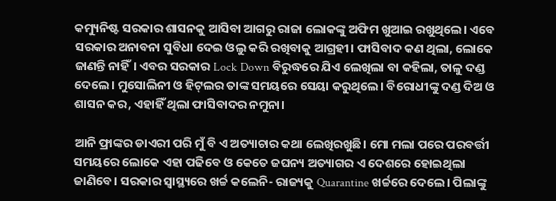କମ୍ୟୁନିଷ୍ଟ ସରକାର ଶାସନକୁ ଆସିବା ଆଗରୁ ରାଜା ଲୋକଙ୍କୁ ଅଫିମ ଖୁଆଇ ରଖୁଥିଲେ। ଏବେ ସରକାର ଅନାବନା ସୁବିଧା ଦେଇ ଓଲୁ କରି ରଖିବାକୁ ଆଗ୍ରହୀ। ଫାସିବାଦ କଣ ଥିଲା, ଲୋକେ ଜାଣନ୍ତି ନାହିଁ। ଏବର ସରକାର Lock Down ବିରୁଦ୍ଧରେ ଯିଏ ଲେଖିଲା ବା କହିଲା, ତାଳୁ ଦଣ୍ଡ ଦେଲେ। ମୁସୋଲିନୀ ଓ ହିଟ୍‌ଲର ତାଙ୍କ ସମୟରେ ସେୟା କରୁଥିଲେ। ବିରୋଧୀଙ୍କୁ ଦଣ୍ଡ ଦିଅ ଓ ଶାସନ କର, ଏହାହିଁ ଥିଲା ଫାସିବାଦର ନମୁନା।

ଆନି ଫ୍ରାଙ୍କର ଡାଏରୀ ପରି ମୁଁ ବି ଏ ଅତ୍ୟାଚାର କଥା ଲେଖିରଖୁଛି। ମୋ ମଲା ପରେ ପରବର୍ତ୍ତୀ ସମୟରେ ଲୋକେ ଏହା ପଢିବେ ଓ କେତେ ଜଘନ୍ୟ ଅତ୍ୟାଗର ଏ ଦେଶରେ ହୋଇଥିଲା ଜାଣିବେ। ସରକାର ସ୍ଵାସ୍ଥ୍ୟରେ ଖର୍ଚ୍ଚ କଲେନି- ରାଜ୍ୟକୁ Quarantine ଖର୍ଚ୍ଚରେ ଦେଲେ। ପିଲାଙ୍କୁ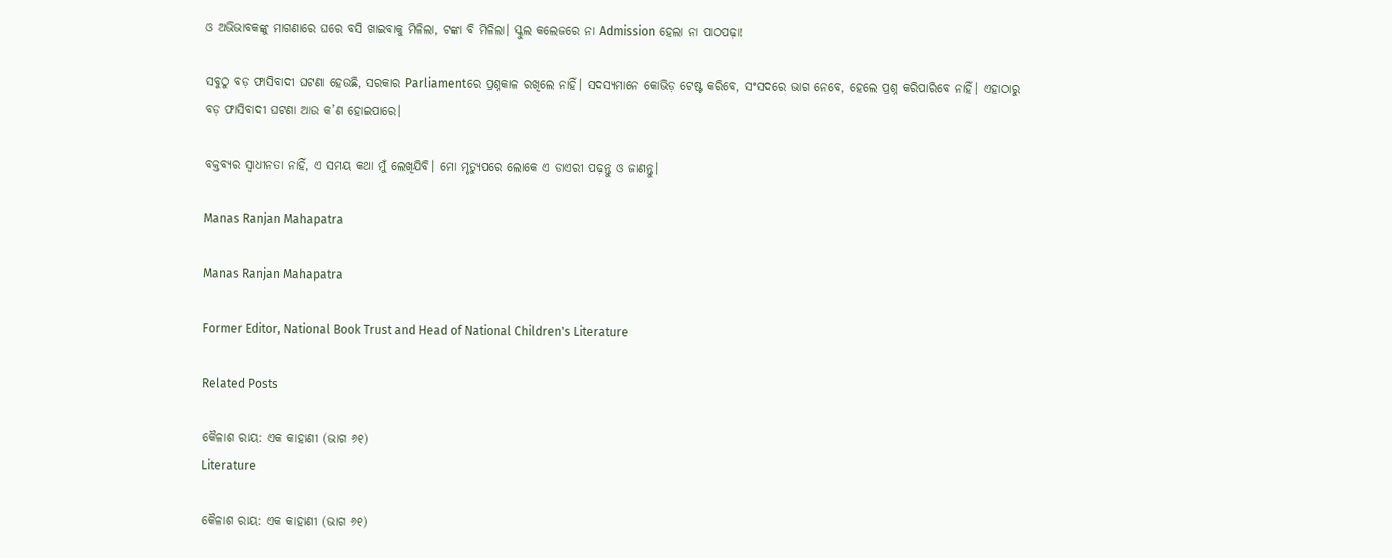ଓ ଅଭିଭାବକଙ୍କୁ ମାଗଣାରେ ଘରେ ବସି ଖାଇବାକୁ ମିଳିଲା, ଟଙ୍କା ବି ମିଳିଲା। ସ୍କୁଲ କଲେଜରେ ନା Admission ହେଲା ନା ପାଠପଢ଼ା!

ସବୁଠୁ ବଡ଼ ଫାସିବାଦୀ ଘଟଣା ହେଉଛି, ସରକାର Parliamentରେ ପ୍ରଶ୍ନକାଳ ରଖିଲେ ନାହିଁ। ସଦସ୍ୟମାନେ କୋଭିଡ଼ ଟେଷ୍ଟ କରିବେ, ସଂସଦରେ ଭାଗ ନେବେ, ହେଲେ ପ୍ରଶ୍ନ କରିପାରିବେ ନାହିଁ। ଏହାଠାରୁ ବଡ଼ ଫାସିବାଦୀ ଘଟଣା ଆଉ କ’ଣ ହୋଇପାରେ।

ବକ୍ତବ୍ୟର ସ୍ୱାଧୀନତା ନାହିଁ, ଏ ସମୟ କଥା ମୁଁ ଲେଖିଯିବି। ମୋ ମୃତ୍ୟୁପରେ ଲୋକେ ଏ ଡାଏରୀ ପଢ଼ନ୍ତୁ ଓ ଜାଣନ୍ତୁ।

Manas Ranjan Mahapatra

Manas Ranjan Mahapatra

Former Editor, National Book Trust and Head of National Children's Literature

Related Posts

କୈଳାଶ ରାୟ: ଏକ କାହାଣୀ (ଭାଗ ୬୧)
Literature

କୈଳାଶ ରାୟ: ଏକ କାହାଣୀ (ଭାଗ ୬୧)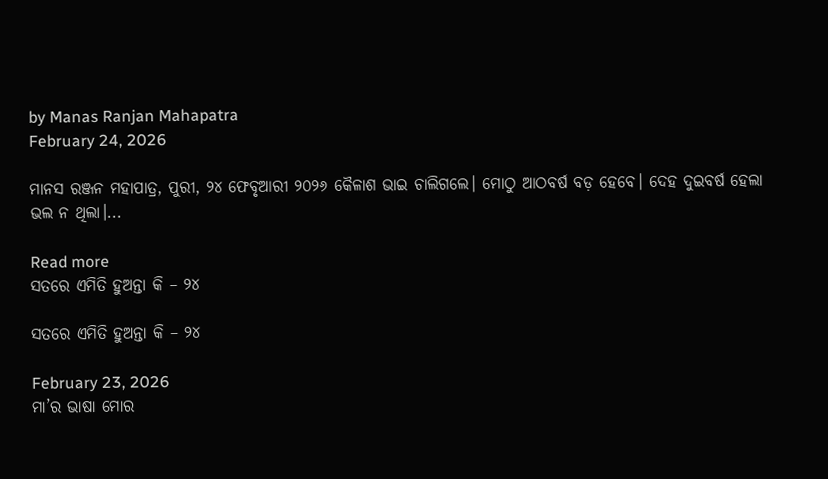by Manas Ranjan Mahapatra
February 24, 2026

ମାନସ ରଞ୍ଜନ ମହାପାତ୍ର, ପୁରୀ, ୨୪ ଫେବୃଆରୀ ୨୦୨୬ କୈଳାଶ ଭାଇ ଚାଲିଗଲେ। ମୋଠୁ ଆଠବର୍ଷ ବଡ଼ ହେବେ। ଦେହ ଦୁଇବର୍ଷ ହେଲା ଭଲ ନ ଥିଲା।...

Read more
ସତରେ ଏମିତି ହୁଅନ୍ତା କି – ୨୪

ସତରେ ଏମିତି ହୁଅନ୍ତା କି – ୨୪

February 23, 2026
ମା’ର ଭାଷା ମୋର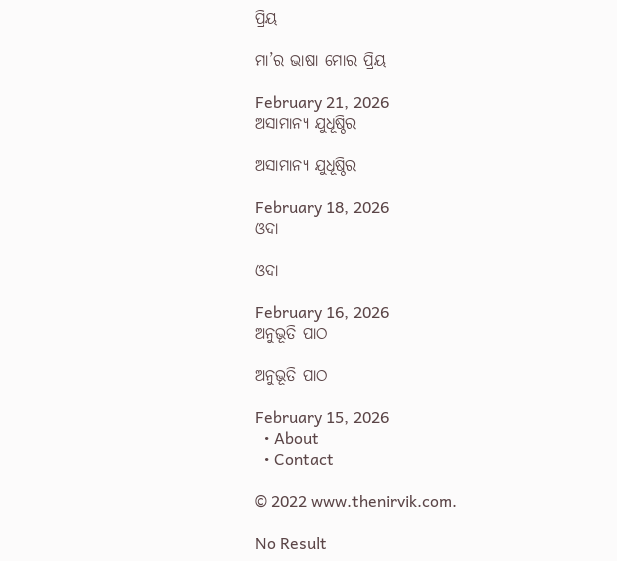ପ୍ରିୟ

ମା’ର ଭାଷା ମୋର ପ୍ରିୟ

February 21, 2026
ଅସାମାନ୍ଯ ଯୁଧୂଷ୍ଠିର

ଅସାମାନ୍ଯ ଯୁଧୂଷ୍ଠିର

February 18, 2026
ଓଦା

ଓଦା

February 16, 2026
ଅନୁଭୂତି ପାଠ

ଅନୁଭୂତି ପାଠ

February 15, 2026
  • About
  • Contact

© 2022 www.thenirvik.com.

No Result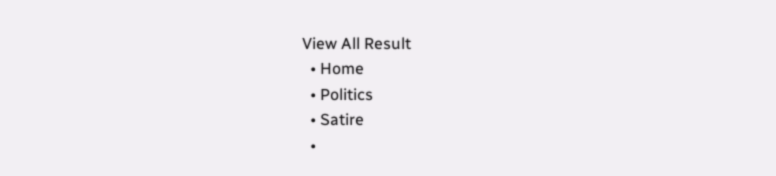View All Result
  • Home
  • Politics
  • Satire
  •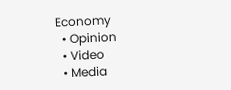Economy
  • Opinion
  • Video
  • Media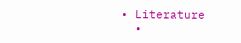• Literature
  •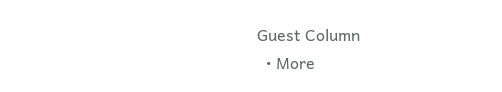Guest Column
  • More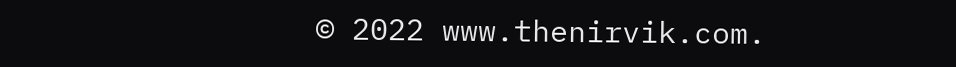© 2022 www.thenirvik.com.